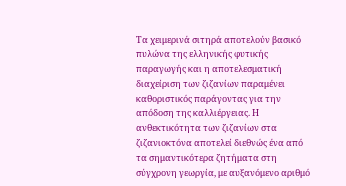Τα χειμερινά σιτηρά αποτελούν βασικό πυλώνα της ελληνικής φυτικής παραγωγής και η αποτελεσματική διαχείριση των ζιζανίων παραμένει καθοριστικός παράγοντας για την απόδοση της καλλιέργειας. Η ανθεκτικότητα των ζιζανίων στα ζιζανιοκτόνα αποτελεί διεθνώς ένα από τα σημαντικότερα ζητήματα στη σύγχρονη γεωργία, με αυξανόμενο αριθμό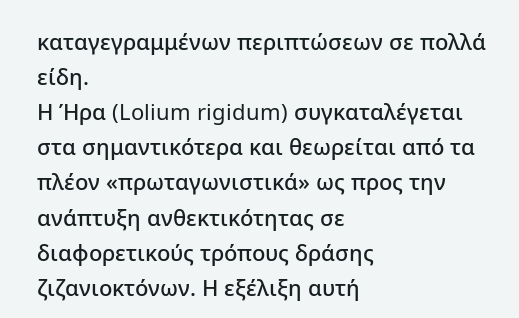καταγεγραμμένων περιπτώσεων σε πολλά είδη.
Η Ήρα (Lolium rigidum) συγκαταλέγεται στα σημαντικότερα και θεωρείται από τα πλέον «πρωταγωνιστικά» ως προς την ανάπτυξη ανθεκτικότητας σε διαφορετικούς τρόπους δράσης ζιζανιοκτόνων. Η εξέλιξη αυτή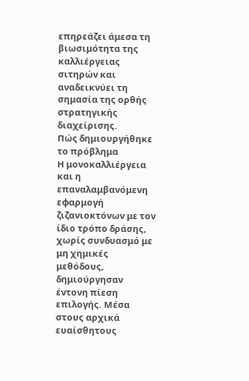επηρεάζει άμεσα τη βιωσιμότητα της καλλιέργειας σιτηρών και αναδεικνύει τη σημασία της ορθής στρατηγικής διαχείρισης.
Πώς δημιουργήθηκε το πρόβλημα
Η μονοκαλλιέργεια και η επαναλαμβανόμενη εφαρμογή ζιζανιοκτόνων με τον ίδιο τρόπο δράσης, χωρίς συνδυασμό με μη χημικές μεθόδους, δημιούργησαν έντονη πίεση επιλογής. Μέσα στους αρχικά ευαίσθητους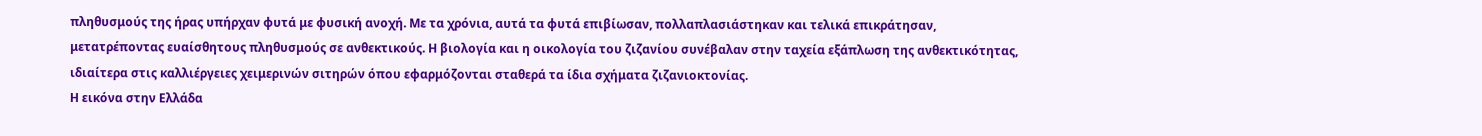πληθυσμούς της ήρας υπήρχαν φυτά με φυσική ανοχή. Με τα χρόνια, αυτά τα φυτά επιβίωσαν, πολλαπλασιάστηκαν και τελικά επικράτησαν, μετατρέποντας ευαίσθητους πληθυσμούς σε ανθεκτικούς. Η βιολογία και η οικολογία του ζιζανίου συνέβαλαν στην ταχεία εξάπλωση της ανθεκτικότητας, ιδιαίτερα στις καλλιέργειες χειμερινών σιτηρών όπου εφαρμόζονται σταθερά τα ίδια σχήματα ζιζανιοκτονίας.
Η εικόνα στην Ελλάδα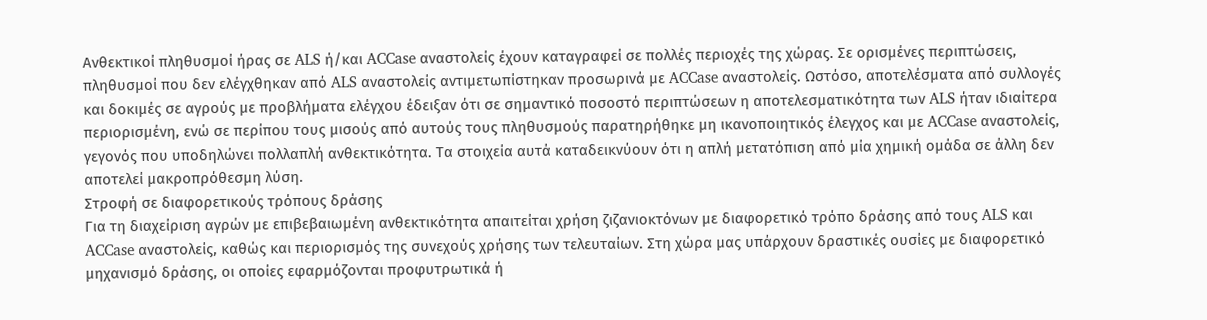Ανθεκτικοί πληθυσμοί ήρας σε ALS ή/και ACCase αναστολείς έχουν καταγραφεί σε πολλές περιοχές της χώρας. Σε ορισμένες περιπτώσεις, πληθυσμοί που δεν ελέγχθηκαν από ALS αναστολείς αντιμετωπίστηκαν προσωρινά με ACCase αναστολείς. Ωστόσο, αποτελέσματα από συλλογές και δοκιμές σε αγρούς με προβλήματα ελέγχου έδειξαν ότι σε σημαντικό ποσοστό περιπτώσεων η αποτελεσματικότητα των ALS ήταν ιδιαίτερα περιορισμένη, ενώ σε περίπου τους μισούς από αυτούς τους πληθυσμούς παρατηρήθηκε μη ικανοποιητικός έλεγχος και με ACCase αναστολείς, γεγονός που υποδηλώνει πολλαπλή ανθεκτικότητα. Τα στοιχεία αυτά καταδεικνύουν ότι η απλή μετατόπιση από μία χημική ομάδα σε άλλη δεν αποτελεί μακροπρόθεσμη λύση.
Στροφή σε διαφορετικούς τρόπους δράσης
Για τη διαχείριση αγρών με επιβεβαιωμένη ανθεκτικότητα απαιτείται χρήση ζιζανιοκτόνων με διαφορετικό τρόπο δράσης από τους ALS και ACCase αναστολείς, καθώς και περιορισμός της συνεχούς χρήσης των τελευταίων. Στη χώρα μας υπάρχουν δραστικές ουσίες με διαφορετικό μηχανισμό δράσης, οι οποίες εφαρμόζονται προφυτρωτικά ή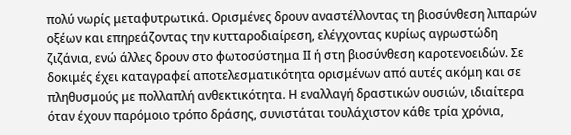πολύ νωρίς μεταφυτρωτικά. Ορισμένες δρουν αναστέλλοντας τη βιοσύνθεση λιπαρών οξέων και επηρεάζοντας την κυτταροδιαίρεση, ελέγχοντας κυρίως αγρωστώδη ζιζάνια, ενώ άλλες δρουν στο φωτοσύστημα ΙΙ ή στη βιοσύνθεση καροτενοειδών. Σε δοκιμές έχει καταγραφεί αποτελεσματικότητα ορισμένων από αυτές ακόμη και σε πληθυσμούς με πολλαπλή ανθεκτικότητα. Η εναλλαγή δραστικών ουσιών, ιδιαίτερα όταν έχουν παρόμοιο τρόπο δράσης, συνιστάται τουλάχιστον κάθε τρία χρόνια,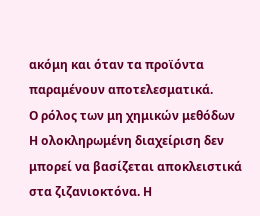ακόμη και όταν τα προϊόντα παραμένουν αποτελεσματικά.
Ο ρόλος των μη χημικών μεθόδων
Η ολοκληρωμένη διαχείριση δεν μπορεί να βασίζεται αποκλειστικά στα ζιζανιοκτόνα. Η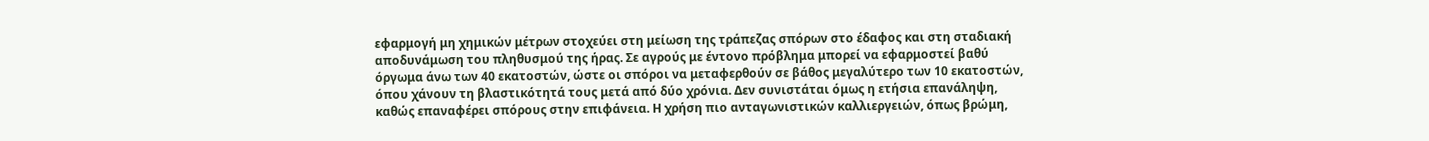εφαρμογή μη χημικών μέτρων στοχεύει στη μείωση της τράπεζας σπόρων στο έδαφος και στη σταδιακή αποδυνάμωση του πληθυσμού της ήρας. Σε αγρούς με έντονο πρόβλημα μπορεί να εφαρμοστεί βαθύ όργωμα άνω των 40 εκατοστών, ώστε οι σπόροι να μεταφερθούν σε βάθος μεγαλύτερο των 10 εκατοστών, όπου χάνουν τη βλαστικότητά τους μετά από δύο χρόνια. Δεν συνιστάται όμως η ετήσια επανάληψη, καθώς επαναφέρει σπόρους στην επιφάνεια. Η χρήση πιο ανταγωνιστικών καλλιεργειών, όπως βρώμη,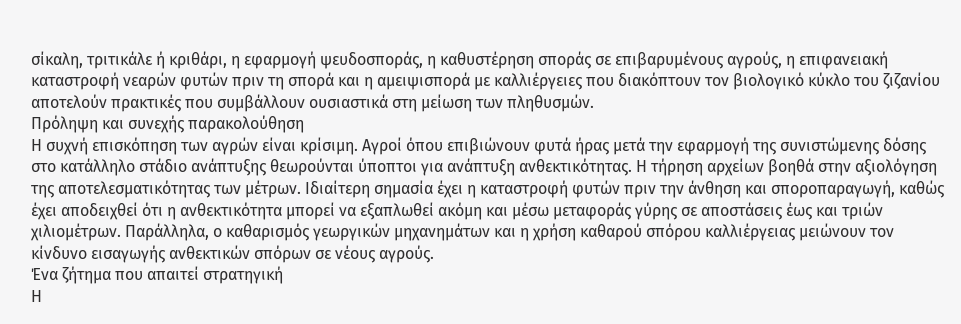σίκαλη, τριτικάλε ή κριθάρι, η εφαρμογή ψευδοσποράς, η καθυστέρηση σποράς σε επιβαρυμένους αγρούς, η επιφανειακή καταστροφή νεαρών φυτών πριν τη σπορά και η αμειψισπορά με καλλιέργειες που διακόπτουν τον βιολογικό κύκλο του ζιζανίου αποτελούν πρακτικές που συμβάλλουν ουσιαστικά στη μείωση των πληθυσμών.
Πρόληψη και συνεχής παρακολούθηση
Η συχνή επισκόπηση των αγρών είναι κρίσιμη. Αγροί όπου επιβιώνουν φυτά ήρας μετά την εφαρμογή της συνιστώμενης δόσης στο κατάλληλο στάδιο ανάπτυξης θεωρούνται ύποπτοι για ανάπτυξη ανθεκτικότητας. Η τήρηση αρχείων βοηθά στην αξιολόγηση της αποτελεσματικότητας των μέτρων. Ιδιαίτερη σημασία έχει η καταστροφή φυτών πριν την άνθηση και σποροπαραγωγή, καθώς έχει αποδειχθεί ότι η ανθεκτικότητα μπορεί να εξαπλωθεί ακόμη και μέσω μεταφοράς γύρης σε αποστάσεις έως και τριών χιλιομέτρων. Παράλληλα, ο καθαρισμός γεωργικών μηχανημάτων και η χρήση καθαρού σπόρου καλλιέργειας μειώνουν τον κίνδυνο εισαγωγής ανθεκτικών σπόρων σε νέους αγρούς.
Ένα ζήτημα που απαιτεί στρατηγική
Η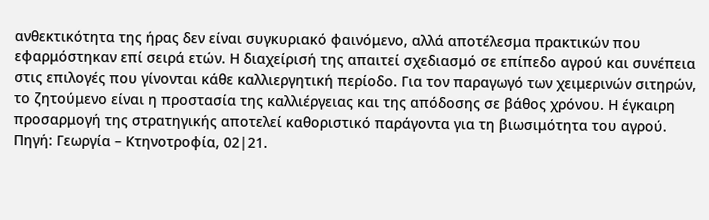ανθεκτικότητα της ήρας δεν είναι συγκυριακό φαινόμενο, αλλά αποτέλεσμα πρακτικών που εφαρμόστηκαν επί σειρά ετών. Η διαχείρισή της απαιτεί σχεδιασμό σε επίπεδο αγρού και συνέπεια στις επιλογές που γίνονται κάθε καλλιεργητική περίοδο. Για τον παραγωγό των χειμερινών σιτηρών, το ζητούμενο είναι η προστασία της καλλιέργειας και της απόδοσης σε βάθος χρόνου. Η έγκαιρη προσαρμογή της στρατηγικής αποτελεί καθοριστικό παράγοντα για τη βιωσιμότητα του αγρού.
Πηγή: Γεωργία – Κτηνοτροφία, 02|21.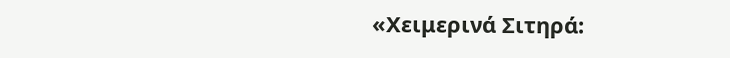«Χειμερινά Σιτηρά: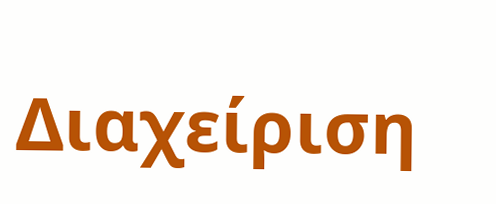Διαχείριση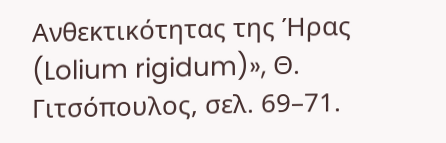Ανθεκτικότητας της Ήρας (Lolium rigidum)», Θ. Γιτσόπουλος, σελ. 69–71.